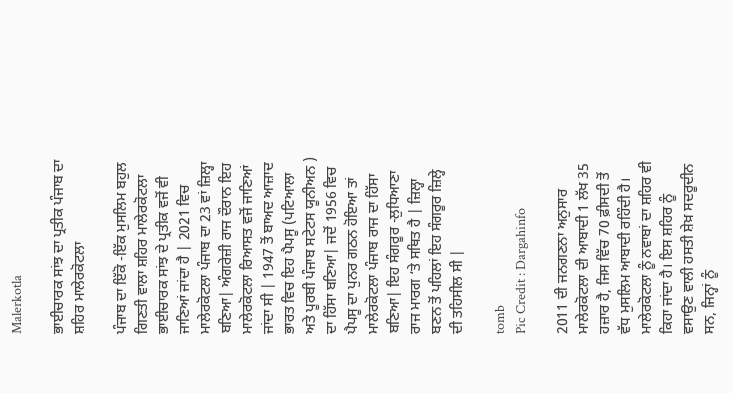Malerkotla

ਭਾਈਚਾਰਕ ਸਾਂਝ ਦਾ ਪ੍ਰਤੀਕ ਪੰਜਾਬ ਦਾ ਸ਼ਹਿਰ ਮਾਲੇਰਕੋਟਲਾ

ਪੰਜਾਬ ਦਾ ਇੱਕੋ -ਇੱਕ ਮੁਸਲਿਮ ਬਹੁਲ ਗਿਣਤੀ ਵਾਲਾ ਸ਼ਹਿਰ ਮਾਲੇਰਕੋਟਲਾ ਭਾਈਚਾਰਕ ਸਾਂਝ ਦੇ ਪ੍ਰਤੀਕ ਵਜੋਂ ਵੀ ਜਾਣਿਆਂ ਜਾਂਦਾ ਹੈ | 2021 ਵਿਚ ਮਾਲੇਰਕੋਟਲਾ ਪੰਜਾਬ ਦਾ 23 ਵਾਂ ਜ਼ਿਲ੍ਹਾ ਬਣਿਆ| ਅੰਗਰੇਜ਼ੀ ਰਾਜ ਦੌਰਾਨ ਇਹ ਮਾਲੇਰਕੋਟਲਾ ਰਿਆਸਤ ਵਜੋਂ ਜਾਣਿਆਂ ਜਾਂਦਾ ਸੀ | 1947 ਤੋਂ ਬਾਅਦ ਆਜ਼ਾਦ ਭਾਰਤ ਵਿਚ ਇਹ ਪੈਪਸੂ (ਪਟਿਆਲਾ ਅਤੇ ਪੂਰਬੀ ਪੰਜਾਬ ਸਟੇਟਸ ਯੂਨੀਅਨ ) ਦਾ ਹਿੱਸਾ ਬਣਿਆ| ਜਦੋਂ 1956 ਵਿਚ ਪੈਪਸੂ ਦਾ ਪੁਨਰ ਗਠਨ ਹੋਇਆ ਤਾਂ ਮਾਲੇਰਕੋਟਲਾ ਪੰਜਾਬ ਰਾਜ ਦਾ ਹਿੱਸਾ ਬਣਿਆ| ਇਹ ਸੰਗਰੂਰ -ਲੁਧਿਆਣਾ ਰਾਜ ਮਾਰਗ ‘ਤੇ ਸਥਿਤ ਹੈ | ਜ਼ਿਲ੍ਹਾ ਬਣਨ ਤੋਂ ਪਹਿਲਾਂ ਇਹ ਸੰਗਰੂਰ ਜ਼ਿਲ੍ਹੇ ਦੀ ਤਹਿਸੀਲ ਸੀ |

tomb
Pic Credit : Dargahinfo

2011 ਦੀ ਜਨਗਣਨਾ ਅਨੁਸਾਰ ਮਾਲੇਰਕੋਟਲਾ ਦੀ ਆਬਾਦੀ 1 ਲੱਖ 35 ਹਜ਼ਾਰ ਹੈ, ਜਿਸ ਵਿੱਚ 70 ਫ਼ੀਸਦੀ ਤੋਂ ਵੱਧ ਮੁਸਲਿਮ ਆਬਾਦੀ ਰਹਿੰਦੀ ਹੈ। ਮਾਲੇਰਕੋਟਲਾ ਨੂੰ ਨਵਾਬਾਂ ਦਾ ਸ਼ਹਿਰ ਵੀ ਕਿਹਾ ਜਾਂਦਾ ਹੈ। ਇਸ ਸ਼ਹਿਰ ਨੂੰ ਵਸਾਉਣ ਵਾਲੀ ਹਸਤੀ ਸ਼ੇਖ਼ ਸਦਰੂਦੀਨ ਸਨ, ਜਿਨ੍ਹਾਂ ਨੂੰ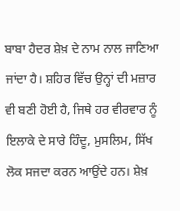ਬਾਬਾ ਹੈਦਰ ਸ਼ੇਖ਼ ਦੇ ਨਾਮ ਨਾਲ ਜਾਣਿਆ ਜਾਂਦਾ ਹੈ। ਸ਼ਹਿਰ ਵਿੱਚ ਉਨ੍ਹਾਂ ਦੀ ਮਜ਼ਾਰ ਵੀ ਬਣੀ ਹੋਈ ਹੈ, ਜਿਥੇ ਹਰ ਵੀਰਵਾਰ ਨੂੰ ਇਲਾਕੇ ਦੇ ਸਾਰੇ ਹਿੰਦੂ, ਮੁਸਲਿਮ, ਸਿੱਖ ਲੋਕ ਸਜਦਾ ਕਰਨ ਆਉਂਦੇ ਹਨ। ਸ਼ੇਖ਼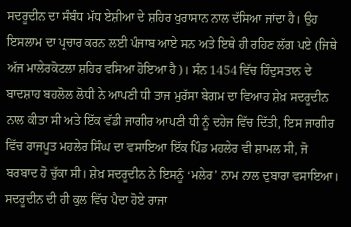ਸਦਰੂਦੀਨ ਦਾ ਸੰਬੰਧ ਮੱਧ ਏਸ਼ੀਆ ਦੇ ਸ਼ਹਿਰ ਖੁਰਾਸਾਨ ਨਾਲ ਦੱਸਿਆ ਜਾਂਦਾ ਹੈ। ਉਹ ਇਸਲਾਮ ਦਾ ਪ੍ਰਚਾਰ ਕਰਨ ਲਈ ਪੰਜਾਬ ਆਏ ਸਨ ਅਤੇ ਇਥੇ ਹੀ ਰਹਿਣ ਲੱਗ ਪਏ (ਜਿਥੇ ਅੱਜ ਮਾਲੇਰਕੋਟਲਾ ਸ਼ਹਿਰ ਵਸਿਆ ਹੋਇਆ ਹੈ)। ਸੰਨ 1454 ਵਿੱਚ ਹਿੰਦੁਸਤਾਨ ਦੇ ਬਾਦਸ਼ਾਹ ਬਹਲੋਲ ਲੋਧੀ ਨੇ ਆਪਣੀ ਧੀ ਤਾਜ ਮੁਰੱਸਾ ਬੇਗਮ ਦਾ ਵਿਆਹ ਸ਼ੇਖ਼ ਸਦਰੂਦੀਨ ਨਾਲ ਕੀਤਾ ਸੀ ਅਤੇ ਇੱਕ ਵੱਡੀ ਜਾਗੀਰ ਆਪਣੀ ਧੀ ਨੂੰ ਦਹੇਜ ਵਿੱਚ ਦਿੱਤੀ, ਇਸ ਜਾਗੀਰ ਵਿੱਚ ਰਾਜਪੂਤ ਮਹਲੇਰ ਸਿੰਘ ਦਾ ਵਸਾਇਆ ਇੱਕ ਪਿੰਡ ਮਹਲੇਰ ਵੀ ਸ਼ਾਮਲ ਸੀ, ਜੋ ਬਰਬਾਦ ਹੋ ਚੁੱਕਾ ਸੀ। ਸ਼ੇਖ਼ ਸਦਰੂਦੀਨ ਨੇ ਇਸਨੂੰ ‘ਮਲੇਰ’ ਨਾਮ ਨਾਲ ਦੁਬਾਰਾ ਵਸਾਇਆ। ਸਦਰੂਦੀਨ ਦੀ ਹੀ ਕੁਲ ਵਿੱਚ ਪੈਦਾ ਹੋਏ ਰਾਜਾ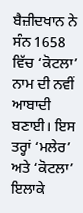ਬੈਜ਼ੀਦਖਾਨ ਨੇ ਸੰਨ 1658 ਵਿੱਚ ‘ਕੋਟਲਾ’ ਨਾਮ ਦੀ ਨਵੀਂ ਆਬਾਦੀ ਬਣਾਈ। ਇਸ ਤਰ੍ਹਾਂ ‘ਮਲੇਰ’ ਅਤੇ ‘ਕੋਟਲਾ’ ਇਲਾਕੇ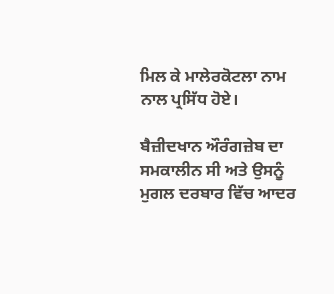ਮਿਲ ਕੇ ਮਾਲੇਰਕੋਟਲਾ ਨਾਮ ਨਾਲ ਪ੍ਰਸਿੱਧ ਹੋਏ।

ਬੈਜ਼ੀਦਖਾਨ ਔਰੰਗਜ਼ੇਬ ਦਾ ਸਮਕਾਲੀਨ ਸੀ ਅਤੇ ਉਸਨੂੰ ਮੁਗਲ ਦਰਬਾਰ ਵਿੱਚ ਆਦਰ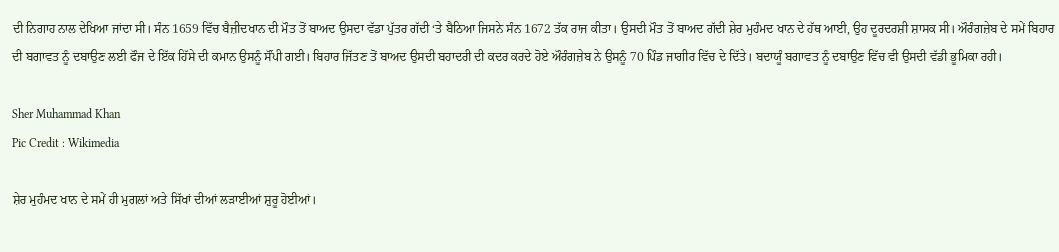ਦੀ ਨਿਗਾਹ ਨਾਲ ਦੇਖਿਆ ਜਾਂਦਾ ਸੀ। ਸੰਨ 1659 ਵਿੱਚ ਬੈਜ਼ੀਦਖਾਨ ਦੀ ਮੌਤ ਤੋਂ ਬਾਅਦ ਉਸਦਾ ਵੱਡਾ ਪੁੱਤਰ ਗੱਦੀ ‘ਤੇ ਬੈਠਿਆ ਜਿਸਨੇ ਸੰਨ 1672 ਤੱਕ ਰਾਜ ਕੀਤਾ। ਉਸਦੀ ਮੌਤ ਤੋਂ ਬਾਅਦ ਗੱਦੀ ਸ਼ੇਰ ਮੁਹੰਮਦ ਖਾਨ ਦੇ ਹੱਥ ਆਈ, ਉਹ ਦੂਰਦਰਸ਼ੀ ਸ਼ਾਸਕ ਸੀ। ਔਰੰਗਜ਼ੇਬ ਦੇ ਸਮੇਂ ਬਿਹਾਰ ਦੀ ਬਗਾਵਤ ਨੂੰ ਦਬਾਉਣ ਲਈ ਫੌਜ ਦੇ ਇੱਕ ਹਿੱਸੇ ਦੀ ਕਮਾਨ ਉਸਨੂੰ ਸੌਂਪੀ ਗਈ। ਬਿਹਾਰ ਜਿੱਤਣ ਤੋਂ ਬਾਅਦ ਉਸਦੀ ਬਹਾਦਰੀ ਦੀ ਕਦਰ ਕਰਦੇ ਹੋਏ ਔਰੰਗਜ਼ੇਬ ਨੇ ਉਸਨੂੰ 70 ਪਿੰਡ ਜਾਗੀਰ ਵਿੱਚ ਦੇ ਦਿੱਤੇ। ਬਦਾਯੂੰ ਬਗਾਵਤ ਨੂੰ ਦਬਾਉਣ ਵਿੱਚ ਵੀ ਉਸਦੀ ਵੱਡੀ ਭੂਮਿਕਾ ਰਹੀ।

Sher Muhammad Khan
Pic Credit : Wikimedia

ਸ਼ੇਰ ਮੁਹੰਮਦ ਖਾਨ ਦੇ ਸਮੇਂ ਹੀ ਮੁਗਲਾਂ ਅਤੇ ਸਿੱਖਾਂ ਦੀਆਂ ਲੜਾਈਆਂ ਸ਼ੁਰੂ ਹੋਈਆਂ।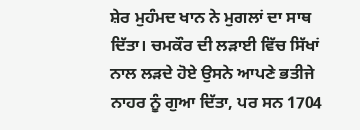ਸ਼ੇਰ ਮੁਹੰਮਦ ਖਾਨ ਨੇ ਮੁਗਲਾਂ ਦਾ ਸਾਥ ਦਿੱਤਾ। ਚਮਕੌਰ ਦੀ ਲੜਾਈ ਵਿੱਚ ਸਿੱਖਾਂ ਨਾਲ ਲੜਦੇ ਹੋਏ ਉਸਨੇ ਆਪਣੇ ਭਤੀਜੇ ਨਾਹਰ ਨੂੰ ਗੁਆ ਦਿੱਤਾ, ਪਰ ਸਨ 1704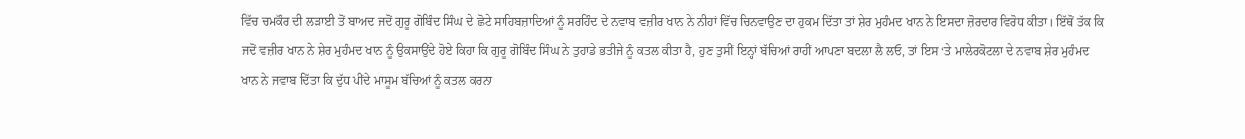ਵਿੱਚ ਚਮਕੌਰ ਦੀ ਲੜਾਈ ਤੋਂ ਬਾਅਦ ਜਦੋਂ ਗੁਰੂ ਗੋਬਿੰਦ ਸਿੰਘ ਦੇ ਛੋਟੇ ਸਾਹਿਬਜ਼ਾਦਿਆਂ ਨੂੰ ਸਰਹਿੰਦ ਦੇ ਨਵਾਬ ਵਜ਼ੀਰ ਖਾਨ ਨੇ ਨੀਹਾਂ ਵਿੱਚ ਚਿਨਵਾਉਣ ਦਾ ਹੁਕਮ ਦਿੱਤਾ ਤਾਂ ਸ਼ੇਰ ਮੁਹੰਮਦ ਖਾਨ ਨੇ ਇਸਦਾ ਜ਼ੋਰਦਾਰ ਵਿਰੋਧ ਕੀਤਾ। ਇੱਥੋਂ ਤੱਕ ਕਿ ਜਦੋਂ ਵਜ਼ੀਰ ਖਾਨ ਨੇ ਸ਼ੇਰ ਮੁਹੰਮਦ ਖਾਨ ਨੂੰ ਉਕਸਾਉਂਦੇ ਹੋਏ ਕਿਹਾ ਕਿ ਗੁਰੂ ਗੋਬਿੰਦ ਸਿੰਘ ਨੇ ਤੁਹਾਡੇ ਭਤੀਜੇ ਨੂੰ ਕਤਲ ਕੀਤਾ ਹੈ, ਹੁਣ ਤੁਸੀਂ ਇਨ੍ਹਾਂ ਬੱਚਿਆਂ ਰਾਹੀਂ ਆਪਣਾ ਬਦਲਾ ਲੈ ਲਓ, ਤਾਂ ਇਸ ‘ਤੇ ਮਾਲੇਰਕੋਟਲਾ ਦੇ ਨਵਾਬ ਸ਼ੇਰ ਮੁਹੰਮਦ ਖਾਨ ਨੇ ਜਵਾਬ ਦਿੱਤਾ ਕਿ ਦੁੱਧ ਪੀਂਦੇ ਮਾਸੂਮ ਬੱਚਿਆਂ ਨੂੰ ਕਤਲ ਕਰਨਾ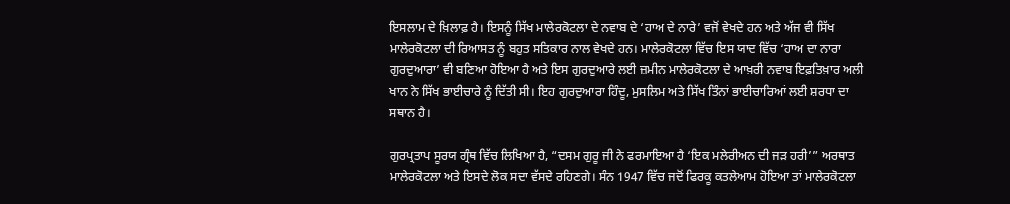ਇਸਲਾਮ ਦੇ ਖ਼ਿਲਾਫ਼ ਹੈ। ਇਸਨੂੰ ਸਿੱਖ ਮਾਲੇਰਕੋਟਲਾ ਦੇ ਨਵਾਬ ਦੇ ‘ਹਾਅ ਦੇ ਨਾਰੇ’ ਵਜੋਂ ਵੇਖਦੇ ਹਨ ਅਤੇ ਅੱਜ ਵੀ ਸਿੱਖ ਮਾਲੇਰਕੋਟਲਾ ਦੀ ਰਿਆਸਤ ਨੂੰ ਬਹੁਤ ਸਤਿਕਾਰ ਨਾਲ ਵੇਖਦੇ ਹਨ। ਮਾਲੇਰਕੋਟਲਾ ਵਿੱਚ ਇਸ ਯਾਦ ਵਿੱਚ ‘ਹਾਅ ਦਾ ਨਾਰਾ ਗੁਰਦੁਆਰਾ’ ਵੀ ਬਣਿਆ ਹੋਇਆ ਹੈ ਅਤੇ ਇਸ ਗੁਰਦੁਆਰੇ ਲਈ ਜ਼ਮੀਨ ਮਾਲੇਰਕੋਟਲਾ ਦੇ ਆਖ਼ਰੀ ਨਵਾਬ ਇਫ਼ਤਿਖ਼ਾਰ ਅਲੀ ਖਾਨ ਨੇ ਸਿੱਖ ਭਾਈਚਾਰੇ ਨੂੰ ਦਿੱਤੀ ਸੀ। ਇਹ ਗੁਰਦੁਆਰਾ ਹਿੰਦੂ, ਮੁਸਲਿਮ ਅਤੇ ਸਿੱਖ ਤਿੰਨਾਂ ਭਾਈਚਾਰਿਆਂ ਲਈ ਸ਼ਰਧਾ ਦਾ ਸਥਾਨ ਹੈ।

ਗੁਰਪ੍ਰਤਾਪ ਸੂਰਯ ਗ੍ਰੰਥ ਵਿੱਚ ਲਿਖਿਆ ਹੈ, “ਦਸਮ ਗੁਰੂ ਜੀ ਨੇ ਫਰਮਾਇਆ ਹੈ ‘ਇਕ ਮਲੇਰੀਅਨ ਦੀ ਜੜ ਹਰੀ’” ਅਰਥਾਤ ਮਾਲੇਰਕੋਟਲਾ ਅਤੇ ਇਸਦੇ ਲੋਕ ਸਦਾ ਵੱਸਦੇ ਰਹਿਣਗੇ। ਸੰਨ 1947 ਵਿੱਚ ਜਦੋਂ ਫਿਰਕੂ ਕਤਲੇਆਮ ਹੋਇਆ ਤਾਂ ਮਾਲੇਰਕੋਟਲਾ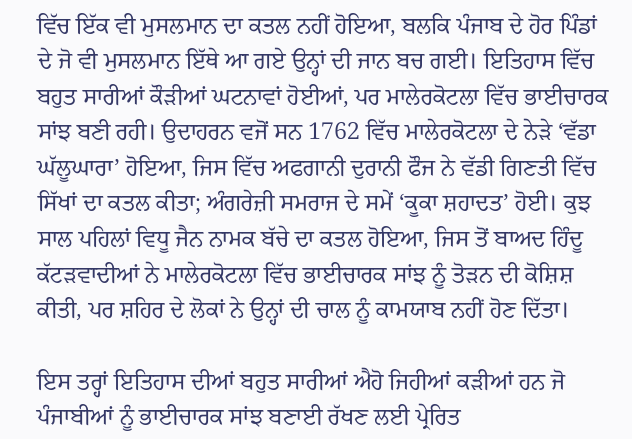ਵਿੱਚ ਇੱਕ ਵੀ ਮੁਸਲਮਾਨ ਦਾ ਕਤਲ ਨਹੀਂ ਹੋਇਆ, ਬਲਕਿ ਪੰਜਾਬ ਦੇ ਹੋਰ ਪਿੰਡਾਂ ਦੇ ਜੋ ਵੀ ਮੁਸਲਮਾਨ ਇੱਥੇ ਆ ਗਏ ਉਨ੍ਹਾਂ ਦੀ ਜਾਨ ਬਚ ਗਈ। ਇਤਿਹਾਸ ਵਿੱਚ ਬਹੁਤ ਸਾਰੀਆਂ ਕੌੜੀਆਂ ਘਟਨਾਵਾਂ ਹੋਈਆਂ, ਪਰ ਮਾਲੇਰਕੋਟਲਾ ਵਿੱਚ ਭਾਈਚਾਰਕ ਸਾਂਝ ਬਣੀ ਰਹੀ। ਉਦਾਹਰਨ ਵਜੋਂ ਸਨ 1762 ਵਿੱਚ ਮਾਲੇਰਕੋਟਲਾ ਦੇ ਨੇੜੇ ‘ਵੱਡਾ ਘੱਲੂਘਾਰਾ’ ਹੋਇਆ, ਜਿਸ ਵਿੱਚ ਅਫਗਾਨੀ ਦੁਰਾਨੀ ਫੌਜ ਨੇ ਵੱਡੀ ਗਿਣਤੀ ਵਿੱਚ ਸਿੱਖਾਂ ਦਾ ਕਤਲ ਕੀਤਾ; ਅੰਗਰੇਜ਼ੀ ਸਮਰਾਜ ਦੇ ਸਮੇਂ ‘ਕੂਕਾ ਸ਼ਹਾਦਤ’ ਹੋਈ। ਕੁਝ ਸਾਲ ਪਹਿਲਾਂ ਵਿਧੂ ਜੈਨ ਨਾਮਕ ਬੱਚੇ ਦਾ ਕਤਲ ਹੋਇਆ, ਜਿਸ ਤੋਂ ਬਾਅਦ ਹਿੰਦੂ ਕੱਟੜਵਾਦੀਆਂ ਨੇ ਮਾਲੇਰਕੋਟਲਾ ਵਿੱਚ ਭਾਈਚਾਰਕ ਸਾਂਝ ਨੂੰ ਤੋੜਨ ਦੀ ਕੋਸ਼ਿਸ਼ ਕੀਤੀ, ਪਰ ਸ਼ਹਿਰ ਦੇ ਲੋਕਾਂ ਨੇ ਉਨ੍ਹਾਂ ਦੀ ਚਾਲ ਨੂੰ ਕਾਮਯਾਬ ਨਹੀਂ ਹੋਣ ਦਿੱਤਾ।

ਇਸ ਤਰ੍ਹਾਂ ਇਤਿਹਾਸ ਦੀਆਂ ਬਹੁਤ ਸਾਰੀਆਂ ਐਹੋ ਜਿਹੀਆਂ ਕੜੀਆਂ ਹਨ ਜੋ ਪੰਜਾਬੀਆਂ ਨੂੰ ਭਾਈਚਾਰਕ ਸਾਂਝ ਬਣਾਈ ਰੱਖਣ ਲਈ ਪ੍ਰੇਰਿਤ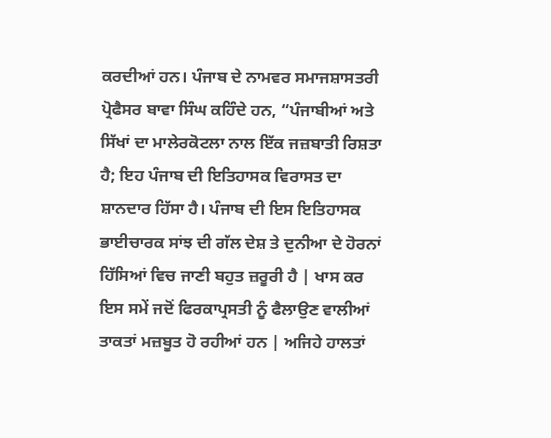ਕਰਦੀਆਂ ਹਨ। ਪੰਜਾਬ ਦੇ ਨਾਮਵਰ ਸਮਾਜਸ਼ਾਸਤਰੀ ਪ੍ਰੋਫੈਸਰ ਬਾਵਾ ਸਿੰਘ ਕਹਿੰਦੇ ਹਨ, “ਪੰਜਾਬੀਆਂ ਅਤੇ ਸਿੱਖਾਂ ਦਾ ਮਾਲੇਰਕੋਟਲਾ ਨਾਲ ਇੱਕ ਜਜ਼ਬਾਤੀ ਰਿਸ਼ਤਾ ਹੈ; ਇਹ ਪੰਜਾਬ ਦੀ ਇਤਿਹਾਸਕ ਵਿਰਾਸਤ ਦਾ ਸ਼ਾਨਦਾਰ ਹਿੱਸਾ ਹੈ। ਪੰਜਾਬ ਦੀ ਇਸ ਇਤਿਹਾਸਕ ਭਾਈਚਾਰਕ ਸਾਂਝ ਦੀ ਗੱਲ ਦੇਸ਼ ਤੇ ਦੁਨੀਆ ਦੇ ਹੋਰਨਾਂ ਹਿੱਸਿਆਂ ਵਿਚ ਜਾਣੀ ਬਹੁਤ ਜ਼ਰੂਰੀ ਹੈ | ਖਾਸ ਕਰ ਇਸ ਸਮੇਂ ਜਦੋਂ ਫਿਰਕਾਪ੍ਰਸਤੀ ਨੂੰ ਫੈਲਾਉਣ ਵਾਲੀਆਂ ਤਾਕਤਾਂ ਮਜ਼ਬੂਤ ਹੋ ਰਹੀਆਂ ਹਨ | ਅਜਿਹੇ ਹਾਲਤਾਂ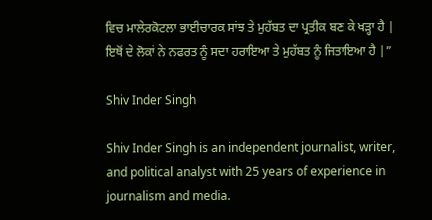ਵਿਚ ਮਾਲੇਰਕੋਟਲਾ ਭਾਈਚਾਰਕ ਸਾਂਝ ਤੇ ਮੁਹੱਬਤ ਦਾ ਪ੍ਰਤੀਕ ਬਣ ਕੇ ਖੜ੍ਹਾ ਹੈ | ਇਥੋਂ ਦੇ ਲੋਕਾਂ ਨੇ ਨਫਰਤ ਨੂੰ ਸਦਾ ਹਰਾਇਆ ਤੇ ਮੁਹੱਬਤ ਨੂੰ ਜਿਤਾਇਆ ਹੈ |”

Shiv Inder Singh

Shiv Inder Singh is an independent journalist, writer, and political analyst with 25 years of experience in journalism and media.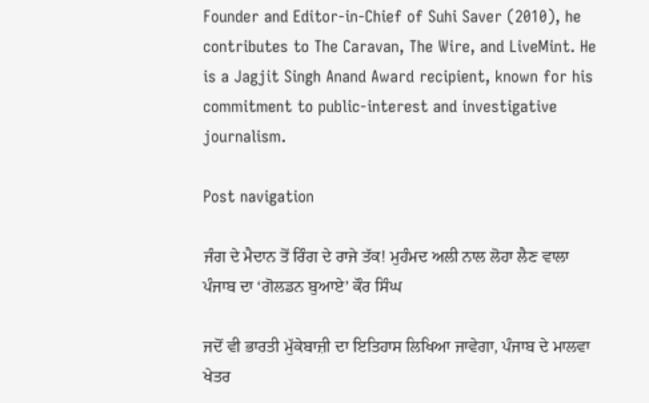Founder and Editor-in-Chief of Suhi Saver (2010), he contributes to The Caravan, The Wire, and LiveMint. He is a Jagjit Singh Anand Award recipient, known for his commitment to public-interest and investigative journalism.

Post navigation

ਜੰਗ ਦੇ ਮੈਦਾਨ ਤੋਂ ਰਿੰਗ ਦੇ ਰਾਜੇ ਤੱਕ! ਮੁਹੰਮਦ ਅਲੀ ਨਾਲ ਲੋਹਾ ਲੈਣ ਵਾਲਾ ਪੰਜਾਬ ਦਾ ‘ਗੋਲਡਨ ਬੁਆਏ’ ਕੌਰ ਸਿੰਘ

ਜਦੋਂ ਵੀ ਭਾਰਤੀ ਮੁੱਕੇਬਾਜ਼ੀ ਦਾ ਇਤਿਹਾਸ ਲਿਖਿਆ ਜਾਵੇਗਾ, ਪੰਜਾਬ ਦੇ ਮਾਲਵਾ ਖੇਤਰ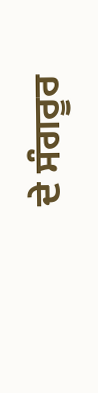ਦੇ ਸੰਗਰੂਰ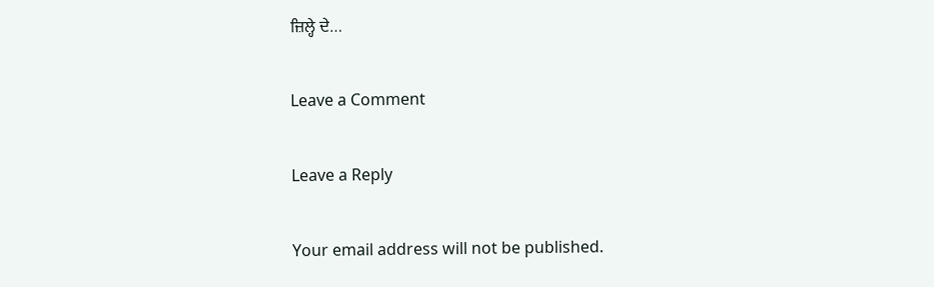ਜ਼ਿਲ੍ਹੇ ਦੇ…

Leave a Comment

Leave a Reply

Your email address will not be published.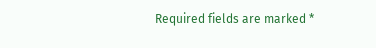Required fields are marked *